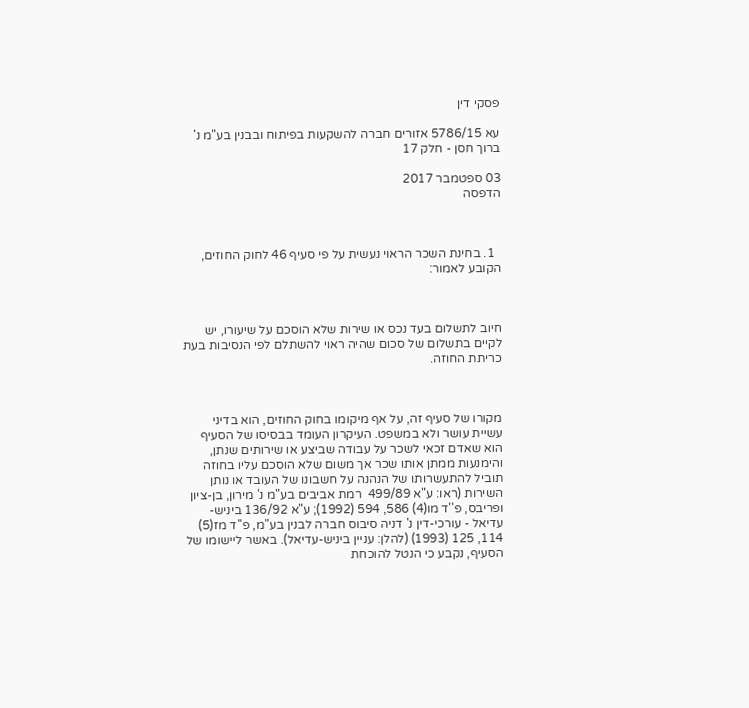פסקי דין

עא 5786/15 אזורים חברה להשקעות בפיתוח ובבנין בע"מ נ' ברוך חסן - חלק 17

03 ספטמבר 2017
הדפסה



  1. בחינת השכר הראוי נעשית על פי סעיף 46 לחוק החוזים, הקובע לאמור:



חיוב לתשלום בעד נכס או שירות שלא הוסכם על שיעורו, יש לקיים בתשלום של סכום שהיה ראוי להשתלם לפי הנסיבות בעת כריתת החוזה.



מקורו של סעיף זה, על אף מיקומו בחוק החוזים, הוא בדיני עשיית עושר ולא במשפט. העיקרון העומד בבסיסו של הסעיף הוא שאדם זכאי לשכר על עבודה שביצע או שירותים שנתן, והימנעות ממתן אותו שכר אך משום שלא הוסכם עליו בחוזה תוביל להתעשרותו של הנהנה על חשבונו של העובד או נותן השירות (ראו: ע"א 499/89  רמת אביבים בע"מ נ' מירון, בן-ציון ופריבס, פ''ד מו(4) 586, 594 (1992); ע"א 136/92 ביניש-עדיאל - עורכי-דין נ' דניה סיבוס חברה לבנין בע"מ, פ''ד מז(5) 114, 125 (1993) (להלן: עניין ביניש-עדיאל). באשר ליישומו של הסעיף, נקבע כי הנטל להוכחת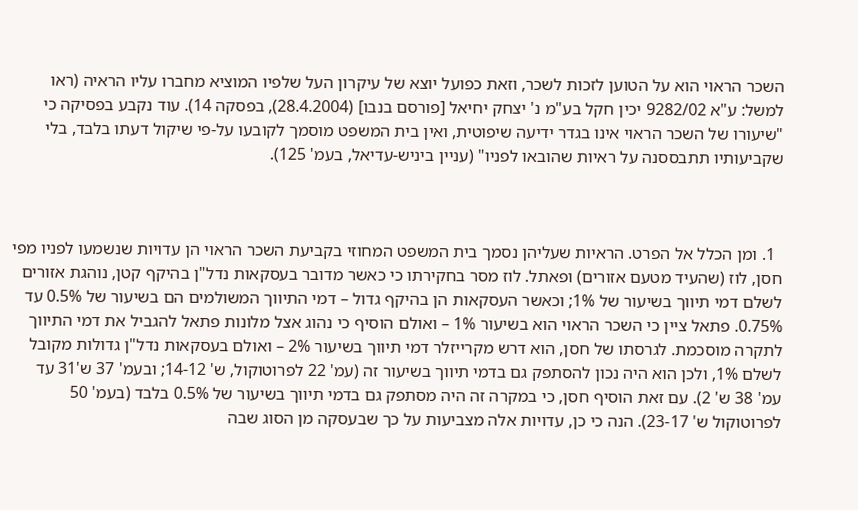השכר הראוי הוא על הטוען לזכות לשכר, וזאת כפועל יוצא של עיקרון העל שלפיו המוציא מחברו עליו הראיה (ראו למשל: ע"א 9282/02 יכין חקל בע"מ נ' יצחק יחיאל [פורסם בנבו] (28.4.2004), בפסקה 14). עוד נקבע בפסיקה כי "שיעורו של השכר הראוי אינו בגדר ידיעה שיפוטית, ואין בית המשפט מוסמך לקובעו על-פי שיקול דעתו בלבד, בלי שקביעותיו תתבססנה על ראיות שהובאו לפניו" (עניין ביניש-עדיאל, בעמ' 125).



  1. ומן הכלל אל הפרט. הראיות שעליהן נסמך בית המשפט המחוזי בקביעת השכר הראוי הן עדויות שנשמעו לפניו מפי חסן, לוז (שהעיד מטעם אזורים) ופאתל. לוז מסר בחקירתו כי כאשר מדובר בעסקאות נדל"ן בהיקף קטן, נוהגת אזורים לשלם דמי תיווך בשיעור של 1%; וכאשר העסקאות הן בהיקף גדול – דמי התיווך המשולמים הם בשיעור של 0.5% עד 0.75%. פתאל ציין כי השכר הראוי הוא בשיעור 1% – ואולם הוסיף כי נהוג אצל מלונות פתאל להגביל את דמי התיווך לתקרה מוסכמת. לגרסתו של חסן, הוא דרש מקרייזלר דמי תיווך בשיעור 2% – ואולם בעסקאות נדל"ן גדולות מקובל לשלם 1%, ולכן הוא היה נכון להסתפק גם בדמי תיווך בשיעור זה (עמ' 22 לפרוטוקול, ש' 14-12; ובעמ' 37 ש'31 עד עמ' 38 ש' 2). עם זאת הוסיף חסן, כי במקרה זה היה מסתפק גם בדמי תיווך בשיעור של 0.5% בלבד (בעמ' 50 לפרוטוקול ש' 23-17). הנה כי כן, עדויות אלה מצביעות על כך שבעסקה מן הסוג שבה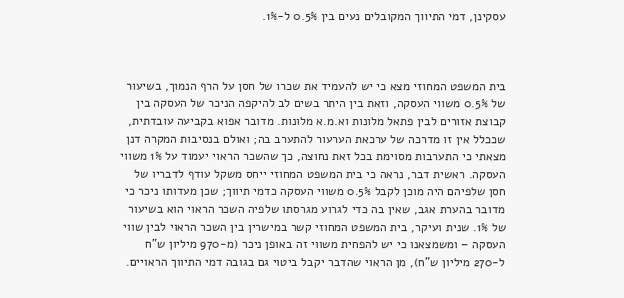עסקינן, דמי התיווך המקובלים נעים בין 0.5% ל-1%.



בית המשפט המחוזי מצא כי יש להעמיד את שכרו של חסן על הרף הנמוך, בשיעור של 0.5% משווי העסקה, וזאת בין היתר בשים לב להיקפה הניכר של העסקה בין קבוצת אזורים לבין פתאל מלונות וא.מ.א מלונות. מדובר אפוא בקביעה עובדתית, שככלל אין זו מדרכה של ערכאת הערעור להתערב בה; ואולם בנסיבות המקרה דנן מצאתי כי התערבות מסוימת בכל זאת נחוצה, כך שהשכר הראוי יעמוד על 1% משווי העסקה. ראשית דבר, נראה כי בית המשפט המחוזי ייחס משקל עודף לדבריו של חסן שלפיהם היה מוכן לקבל 0.5% משווי העסקה כדמי תיווך; שכן מעדותו ניכר כי מדובר בהערת אגב, שאין בה כדי לגרוע מגרסתו שלפיה השכר הראוי הוא בשיעור של 1%. שנית ועיקר, בית המשפט המחוזי קשר במישרין בין השכר הראוי לבין שווי העסקה – ומשמצאנו כי יש להפחית משווי זה באופן ניכר (מ-970 מיליון ש"ח ל-270 מיליון ש"ח), מן הראוי שהדבר יקבל ביטוי גם בגובה דמי התיווך הראויים.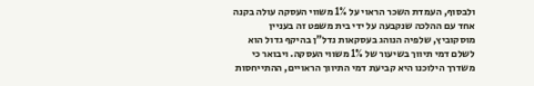ולבסוף, העמדת השכר הראוי על 1% משווי העסקה עולה בקנה אחד עם ההלכה שנקבעה על ידי בית משפט זה בעניין מוסקוביץ, שלפיה הנוהג בעסקאות נדל"ן בהיקף גדול הוא לשלם דמי תיווך בשיעור של 1% משווי העסקה. ויבואר כי משדרך הילוכנו היא קביעת דמי התיווך הראויים, ההתייחסות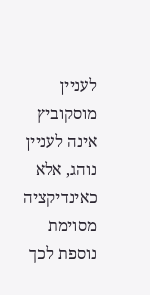לעניין מוסקוביץ אינה לעניין נוהג, אלא כאינדיקציה מסוימת נוספת לכך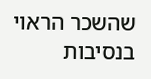שהשכר הראוי בנסיבות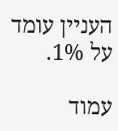העניין עומד על 1%.

עמוד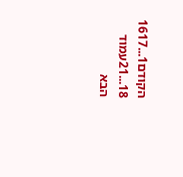הקודם1...1617
18...21עמוד הבא